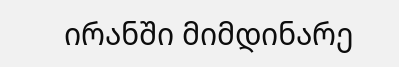ირანში მიმდინარე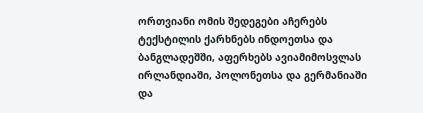ორთვიანი ომის შედეგები აჩერებს ტექსტილის ქარხნებს ინდოეთსა და ბანგლადეშში, აფერხებს ავიამიმოსვლას ირლანდიაში, პოლონეთსა და გერმანიაში და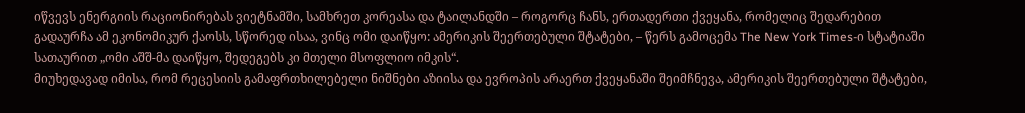იწვევს ენერგიის რაციონირებას ვიეტნამში, სამხრეთ კორეასა და ტაილანდში – როგორც ჩანს, ერთადერთი ქვეყანა, რომელიც შედარებით გადაურჩა ამ ეკონომიკურ ქაოსს, სწორედ ისაა, ვინც ომი დაიწყო: ამერიკის შეერთებული შტატები, – წერს გამოცემა The New York Times-ი სტატიაში სათაურით „ომი აშშ-მა დაიწყო, შედეგებს კი მთელი მსოფლიო იმკის“.
მიუხედავად იმისა, რომ რეცესიის გამაფრთხილებელი ნიშნები აზიისა და ევროპის არაერთ ქვეყანაში შეიმჩნევა, ამერიკის შეერთებული შტატები,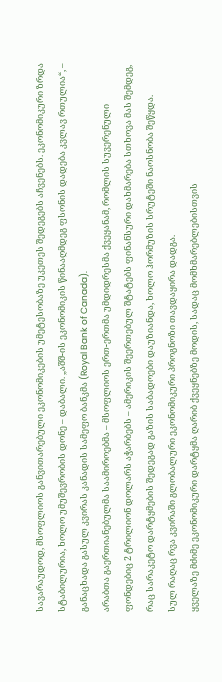სავარაუდოდ, მსოფლიოს განვითარებული ეკონომიკების უმეტესობაზე უკეთეს შედეგებს აჩვენებს. ეკონომიკური ზრდა სტაბილურია, ხოლო უმუშევრობის დონე – დაბალი. „აშშ-ის ეკონომიკის წინააღმდეგ ფსონის დადება კვლავ რთულია“, – განაცხადა გასულ კვირას კანადის სამეფო ბანკმა (Royal Bank of Canada).
არაბთა გაერთიანებულმა საამიროებმა – მსოფლიოს ერთ-ერთმა უმდიდრესმა ქვეყანამ, რომლის სუვერენული ფონდებიც 2 ტრილიონ დოლარს აჭარბებს – ამერიკის შეერთებულ შტატებს ფინანსური დახმარება სთხოვა მას შემდეგ, რაც სარაკეტო დარტყმების შედეგად გაზის საბადოები დაუზიანდა, ხოლო ჰორმუზის სრუტეში ნაოსნობა შეწყდა.
სულ რაღაც რვა კვირაში გლობალური ეკონომიკური პროგნოზი თავდაყირა დადგა.
ყველაზე მძიმე ეკონომიკური დარტყმა ღარიბ ქვეყნებზე მოდის, სადაც მომხმარებლებისთვის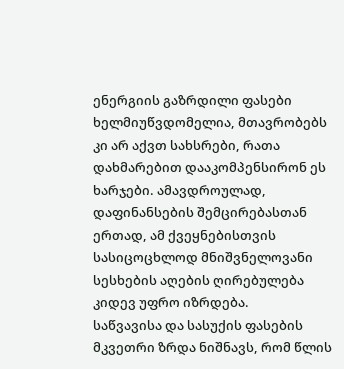ენერგიის გაზრდილი ფასები ხელმიუწვდომელია, მთავრობებს კი არ აქვთ სახსრები, რათა დახმარებით დააკომპენსირონ ეს ხარჯები. ამავდროულად, დაფინანსების შემცირებასთან ერთად, ამ ქვეყნებისთვის სასიცოცხლოდ მნიშვნელოვანი სესხების აღების ღირებულება კიდევ უფრო იზრდება.
საწვავისა და სასუქის ფასების მკვეთრი ზრდა ნიშნავს, რომ წლის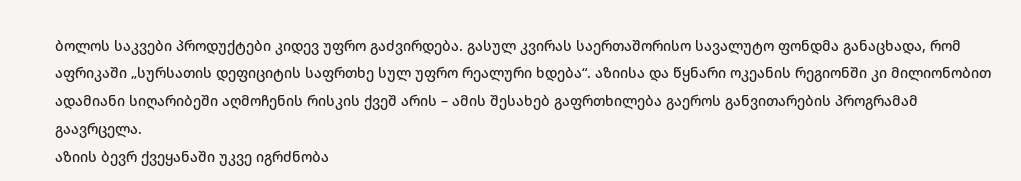ბოლოს საკვები პროდუქტები კიდევ უფრო გაძვირდება. გასულ კვირას საერთაშორისო სავალუტო ფონდმა განაცხადა, რომ აფრიკაში „სურსათის დეფიციტის საფრთხე სულ უფრო რეალური ხდება“. აზიისა და წყნარი ოკეანის რეგიონში კი მილიონობით ადამიანი სიღარიბეში აღმოჩენის რისკის ქვეშ არის – ამის შესახებ გაფრთხილება გაეროს განვითარების პროგრამამ გაავრცელა.
აზიის ბევრ ქვეყანაში უკვე იგრძნობა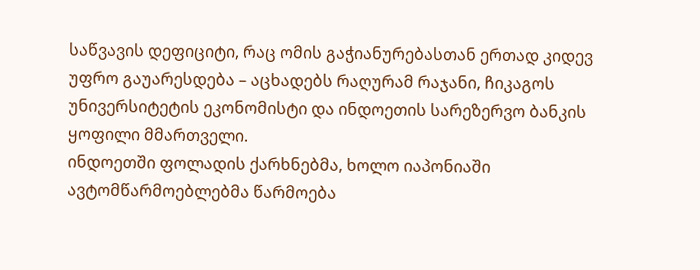საწვავის დეფიციტი, რაც ომის გაჭიანურებასთან ერთად კიდევ უფრო გაუარესდება – აცხადებს რაღურამ რაჯანი, ჩიკაგოს უნივერსიტეტის ეკონომისტი და ინდოეთის სარეზერვო ბანკის ყოფილი მმართველი.
ინდოეთში ფოლადის ქარხნებმა, ხოლო იაპონიაში ავტომწარმოებლებმა წარმოება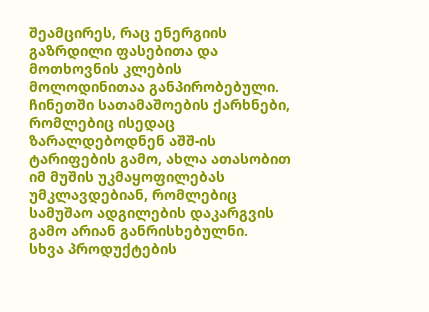შეამცირეს, რაც ენერგიის გაზრდილი ფასებითა და მოთხოვნის კლების მოლოდინითაა განპირობებული. ჩინეთში სათამაშოების ქარხნები, რომლებიც ისედაც ზარალდებოდნენ აშშ-ის ტარიფების გამო, ახლა ათასობით იმ მუშის უკმაყოფილებას უმკლავდებიან, რომლებიც სამუშაო ადგილების დაკარგვის გამო არიან განრისხებულნი.
სხვა პროდუქტების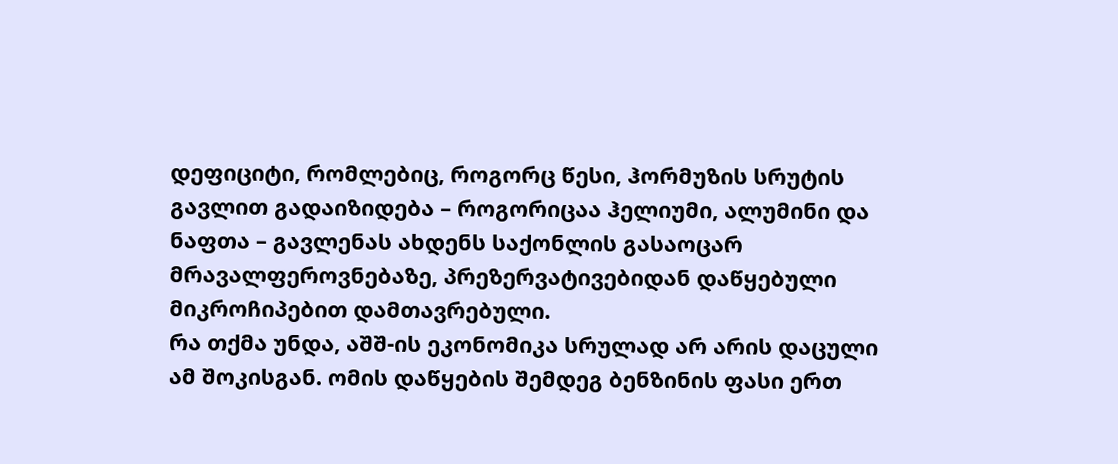დეფიციტი, რომლებიც, როგორც წესი, ჰორმუზის სრუტის გავლით გადაიზიდება – როგორიცაა ჰელიუმი, ალუმინი და ნაფთა – გავლენას ახდენს საქონლის გასაოცარ მრავალფეროვნებაზე, პრეზერვატივებიდან დაწყებული მიკროჩიპებით დამთავრებული.
რა თქმა უნდა, აშშ-ის ეკონომიკა სრულად არ არის დაცული ამ შოკისგან. ომის დაწყების შემდეგ ბენზინის ფასი ერთ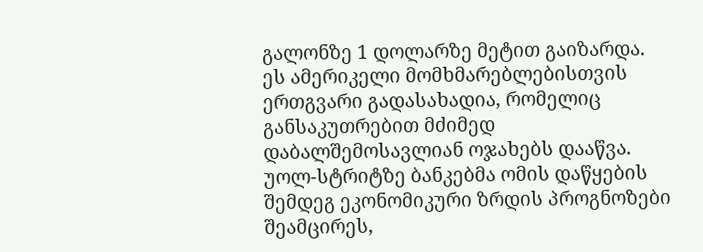გალონზე 1 დოლარზე მეტით გაიზარდა. ეს ამერიკელი მომხმარებლებისთვის ერთგვარი გადასახადია, რომელიც განსაკუთრებით მძიმედ დაბალშემოსავლიან ოჯახებს დააწვა.
უოლ-სტრიტზე ბანკებმა ომის დაწყების შემდეგ ეკონომიკური ზრდის პროგნოზები შეამცირეს,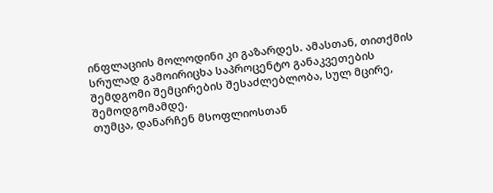ინფლაციის მოლოდინი კი გაზარდეს. ამასთან, თითქმის სრულად გამოირიცხა საპროცენტო განაკვეთების შემდგომი შემცირების შესაძლებლობა, სულ მცირე, შემოდგომამდე.
თუმცა, დანარჩენ მსოფლიოსთან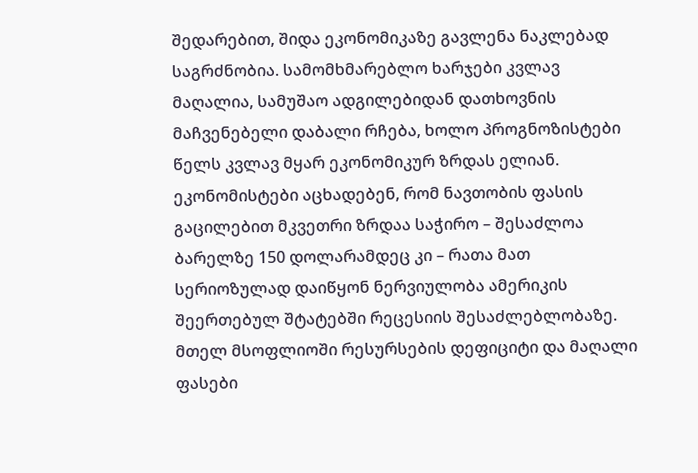შედარებით, შიდა ეკონომიკაზე გავლენა ნაკლებად საგრძნობია. სამომხმარებლო ხარჯები კვლავ მაღალია, სამუშაო ადგილებიდან დათხოვნის მაჩვენებელი დაბალი რჩება, ხოლო პროგნოზისტები წელს კვლავ მყარ ეკონომიკურ ზრდას ელიან.
ეკონომისტები აცხადებენ, რომ ნავთობის ფასის გაცილებით მკვეთრი ზრდაა საჭირო – შესაძლოა ბარელზე 150 დოლარამდეც კი – რათა მათ სერიოზულად დაიწყონ ნერვიულობა ამერიკის შეერთებულ შტატებში რეცესიის შესაძლებლობაზე.
მთელ მსოფლიოში რესურსების დეფიციტი და მაღალი ფასები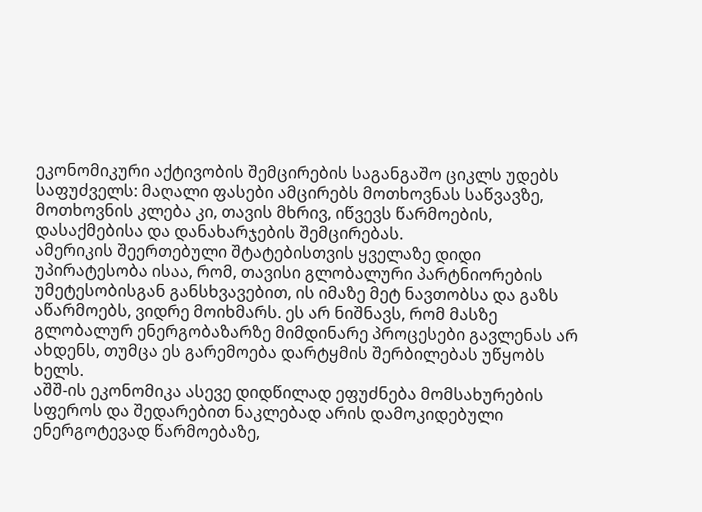ეკონომიკური აქტივობის შემცირების საგანგაშო ციკლს უდებს საფუძველს: მაღალი ფასები ამცირებს მოთხოვნას საწვავზე, მოთხოვნის კლება კი, თავის მხრივ, იწვევს წარმოების, დასაქმებისა და დანახარჯების შემცირებას.
ამერიკის შეერთებული შტატებისთვის ყველაზე დიდი უპირატესობა ისაა, რომ, თავისი გლობალური პარტნიორების უმეტესობისგან განსხვავებით, ის იმაზე მეტ ნავთობსა და გაზს აწარმოებს, ვიდრე მოიხმარს. ეს არ ნიშნავს, რომ მასზე გლობალურ ენერგობაზარზე მიმდინარე პროცესები გავლენას არ ახდენს, თუმცა ეს გარემოება დარტყმის შერბილებას უწყობს ხელს.
აშშ-ის ეკონომიკა ასევე დიდწილად ეფუძნება მომსახურების სფეროს და შედარებით ნაკლებად არის დამოკიდებული ენერგოტევად წარმოებაზე,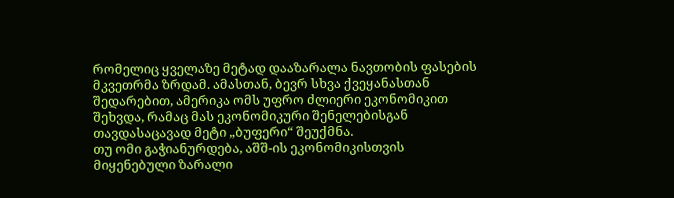რომელიც ყველაზე მეტად დააზარალა ნავთობის ფასების მკვეთრმა ზრდამ. ამასთან, ბევრ სხვა ქვეყანასთან შედარებით, ამერიკა ომს უფრო ძლიერი ეკონომიკით შეხვდა, რამაც მას ეკონომიკური შენელებისგან თავდასაცავად მეტი „ბუფერი“ შეუქმნა.
თუ ომი გაჭიანურდება, აშშ-ის ეკონომიკისთვის მიყენებული ზარალი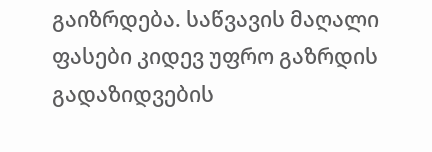გაიზრდება. საწვავის მაღალი ფასები კიდევ უფრო გაზრდის გადაზიდვების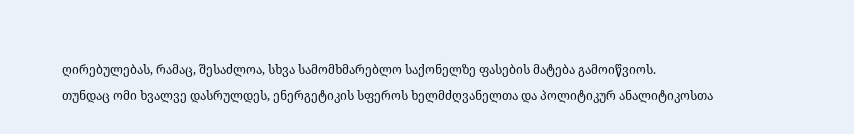ღირებულებას, რამაც, შესაძლოა, სხვა სამომხმარებლო საქონელზე ფასების მატება გამოიწვიოს.
თუნდაც ომი ხვალვე დასრულდეს, ენერგეტიკის სფეროს ხელმძღვანელთა და პოლიტიკურ ანალიტიკოსთა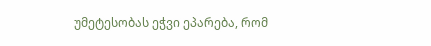უმეტესობას ეჭვი ეპარება, რომ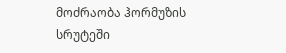მოძრაობა ჰორმუზის სრუტეში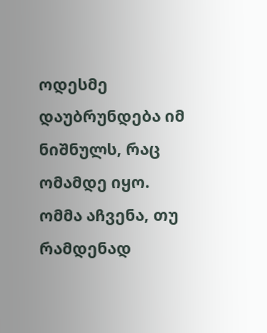ოდესმე დაუბრუნდება იმ ნიშნულს, რაც ომამდე იყო. ომმა აჩვენა, თუ რამდენად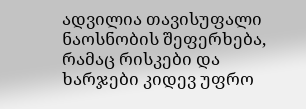ადვილია თავისუფალი ნაოსნობის შეფერხება, რამაც რისკები და ხარჯები კიდევ უფრო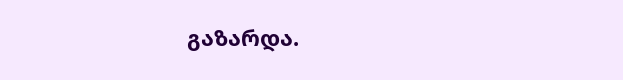გაზარდა.